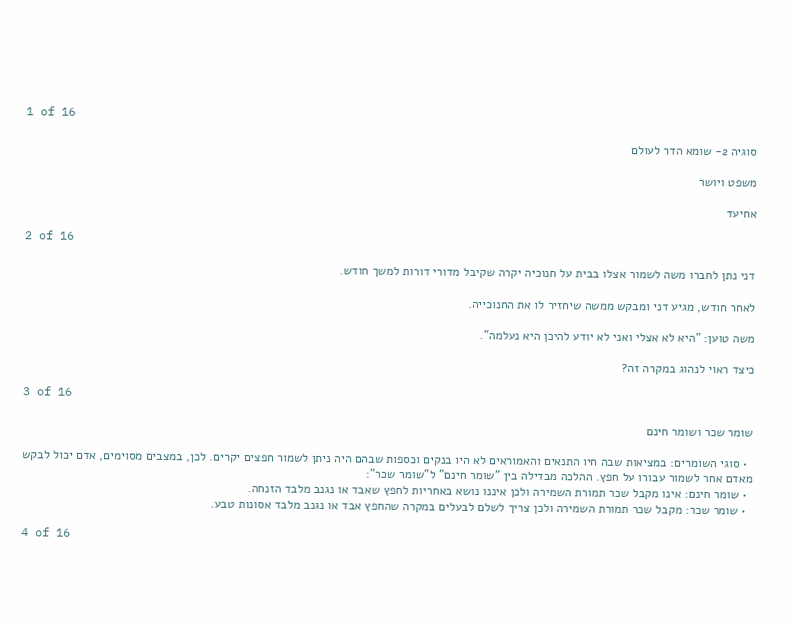1 of 16

סוגיה 2- שומא הדר לעולם

משפט ויושר

אחיעד

2 of 16

דני נתן לחברו משה לשמור אצלו בבית על חנוכיה יקרה שקיבל מדורי דורות למשך חודש.

לאחר חודש, מגיע דני ומבקש ממשה שיחזיר לו את החנוכייה.

משה טוען: "היא לא אצלי ואני לא יודע להיכן היא נעלמה".

כיצד ראוי לנהוג במקרה זה?

3 of 16

שומר שכר ושומר חינם

  • סוגי השומרים: במציאות שבה חיו התנאים והאמוראים לא היו בנקים וכספות שבהם היה ניתן לשמור חפצים יקרים. לכן, במצבים מסוימים, אדם יכול לבקש מאדם אחר לשמור עבורו על חפץ. ההלכה מבדילה בין "שומר חינם" ל"שומר שכר":
  • שומר חינם: אינו מקבל שכר תמורת השמירה ולכן איננו נושא באחריות לחפץ שאבד או נגנב מלבד הזנחה.
  • שומר שכר: מקבל שכר תמורת השמירה ולכן צריך לשלם לבעלים במקרה שהחפץ אבד או נגנב מלבד אסונות טבע.

4 of 16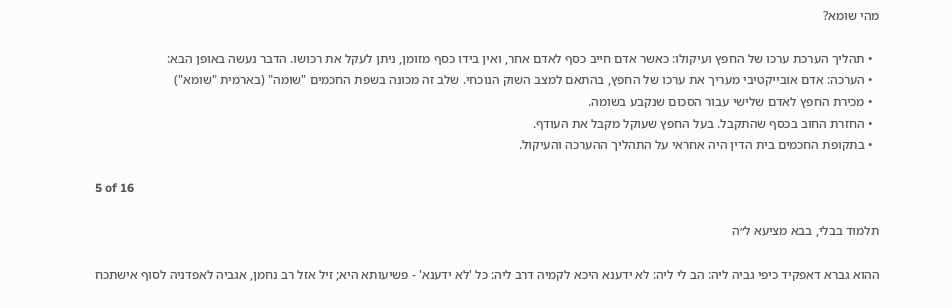מהי שומא?

  • תהליך הערכת ערכו של החפץ ועיקולו: כאשר אדם חייב כסף לאדם אחר, ואין בידו כסף מזומן, ניתן לעקל את רכושו. הדבר נעשה באופן הבא:
  • הערכה: אדם אובייקטיבי מעריך את ערכו של החפץ, בהתאם למצב השוק הנוכחי. שלב זה מכונה בשפת החכמים "שומה" (בארמית "שומא")
  • מכירת החפץ לאדם שלישי עבור הסכום שנקבע בשומה.
  • החזרת החוב בכסף שהתקבל. בעל החפץ שעוקל מקבל את העודף.
  • בתקופת החכמים בית הדין היה אחראי על התהליך ההערכה והעיקול.

5 of 16

תלמוד בבלי, בבא מציעא ל״ה

ההוא גברא דאפקיד כיפי גביה ליה: הב לי ליה: לא ידענא היכא לקמיה דרב ליה: כל 'לא ידענא' - פשיעותא היא; זיל אזל רב נחמן, אגביה לאפדניה לסוף אישתכח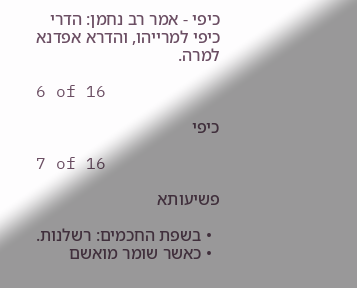כיפי - אמר רב נחמן: הדרי כיפי למרייהו, והדרא אפדנא למרה.

6 of 16

כיפי

7 of 16

פשיעותא

  • בשפת החכמים: רשלנות.
  • כאשר שומר מואשם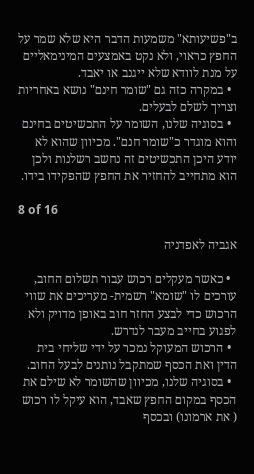ב"פשיעותא" משמעות הדבר היא שלא שמר על החפץ כראוי, ולא נקט באמצעים המינימאליים על מנת לוודא שלא ייגנב או יאבד.
  • במקרה כזה גם "שומר חינם" נושא באחריות וצריך לשלם לבעלים.
  • בסוגיה שלנו, השומר על התכשיטים בחינם והוא מוגדר כ"שומר חנם". מכיוון שהוא לא יודע היכן התכשיטים זה נחשב רשלנות ולכן הוא מתחייב להחזיר את החפץ שהפקידו בידו.

8 of 16

אגביה לאפדניה

  • כאשר מעקלים רכוש עבור תשלום החוב, עורכים לו "שומא" רשמית- מעריכים את שווי הרכוש כדי לבצע החזר חוב באופן מדויק ולא לפגוע בחייב מעבר לנדרש.
  • הרכוש המעוקל נמכר על ידי שליחי בית הדין ואת הכסף שמתקבל נותנים לבעל החוב.
  • בסוגיה שלנו, מכיוון שהשומר לא שילם את הכסף במקום החפץ שאבד, הוא עיקל לו רכוש ( את ארמונו) ובכסף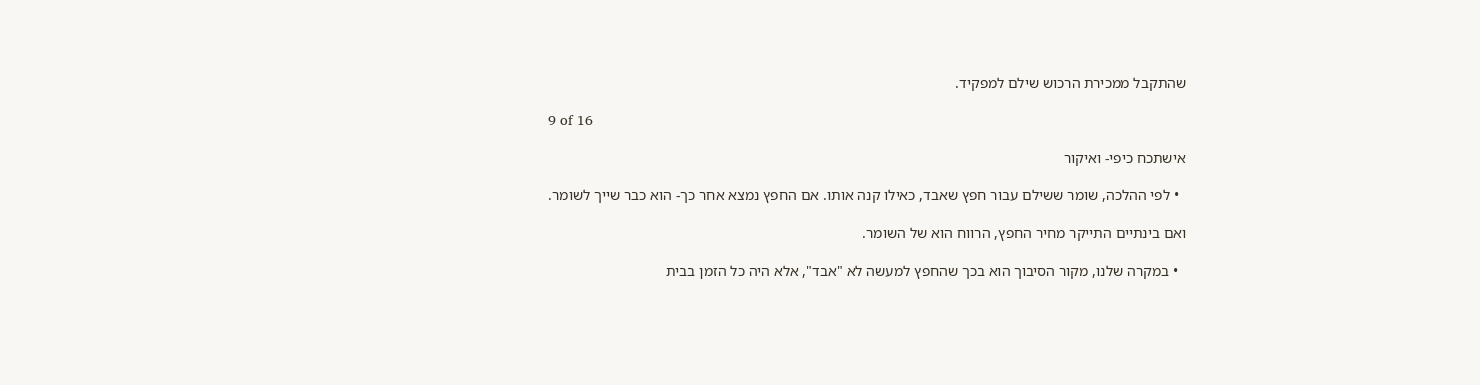שהתקבל ממכירת הרכוש שילם למפקיד.

9 of 16

אישתכח כיפי- ואיקור

  • לפי ההלכה, שומר ששילם עבור חפץ שאבד, כאילו קנה אותו. אם החפץ נמצא אחר כך- הוא כבר שייך לשומר.

ואם בינתיים התייקר מחיר החפץ, הרווח הוא של השומר.

  • במקרה שלנו, מקור הסיבוך הוא בכך שהחפץ למעשה לא "אבד", אלא היה כל הזמן בבית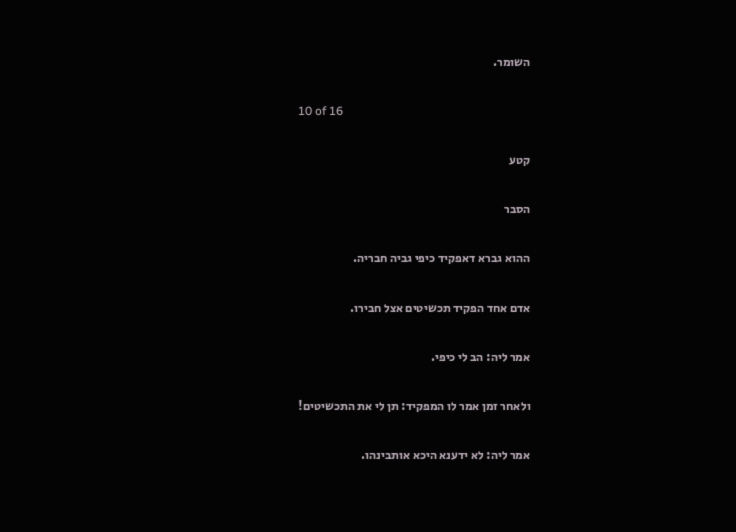השומר.

10 of 16

קטע

הסבר

ההוא גברא דאפקיד כיפי גביה חבריה.

אדם אחד הפקיד תכשיטים אצל חבירו.

אמר ליה: הב לי כיפי.

ולאחר זמן אמר לו המפקיד: תן לי את התכשיטים!

אמר ליה: לא ידענא היכא אותבינהו.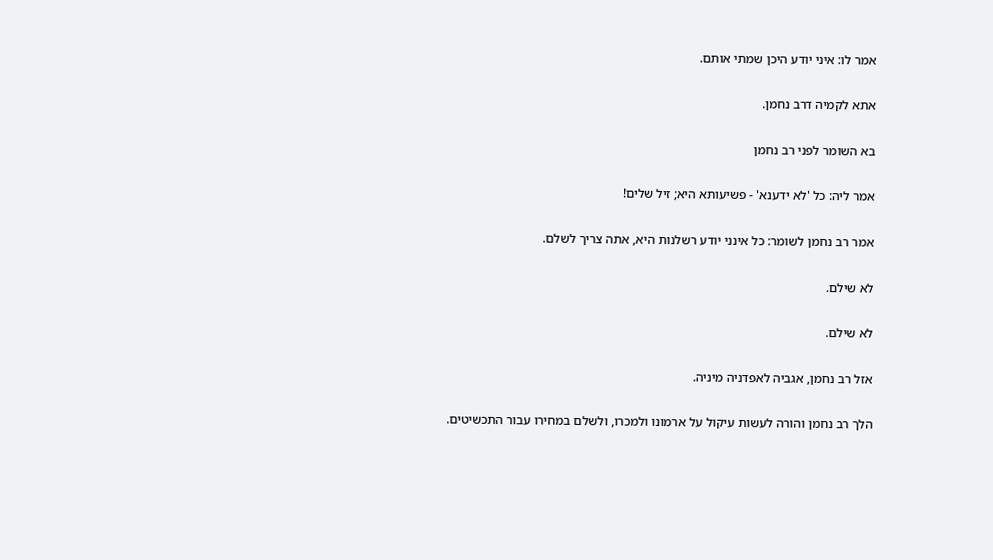אמר לו: איני יודע היכן שמתי אותם.

אתא לקמיה דרב נחמן.

בא השומר לפני רב נחמן

אמר ליה: כל 'לא ידענא' - פשיעותא היא; זיל שלים!

אמר רב נחמן לשומר: כל אינני יודע רשלנות היא, אתה צריך לשלם.

לא שילם.

לא שילם.

אזל רב נחמן, אגביה לאפדניה מיניה.

הלך רב נחמן והורה לעשות עיקול על ארמונו ולמכרו, ולשלם במחירו עבור התכשיטים.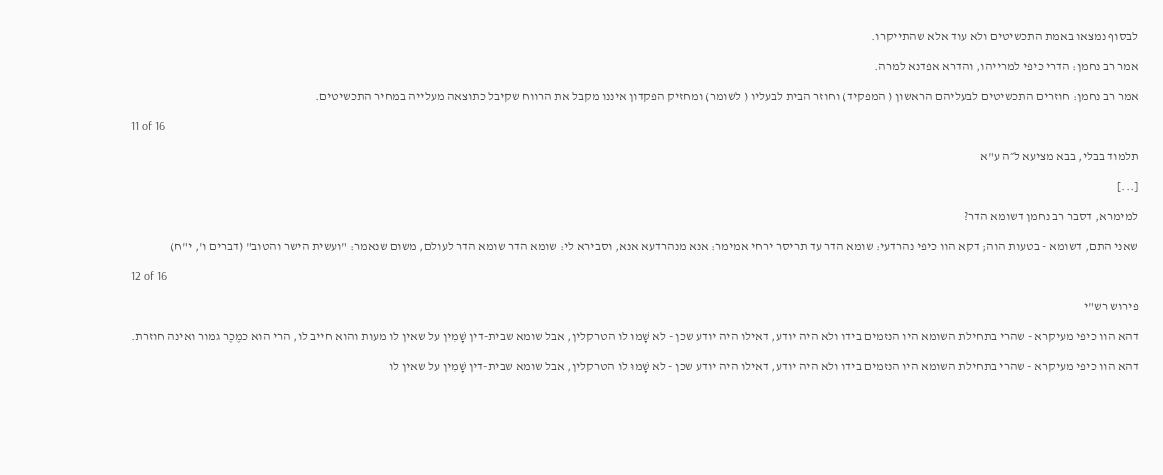לבסוף נמצאו באמת התכשיטים ולא עוד אלא שהתייקרו.

אמר רב נחמן: הדרי כיפי למרייהו, והדרא אפדנא למרה.

אמר רב נחמן: חוזרים התכשיטים לבעליהם הראשון ( המפקיד) וחוזר הבית לבעליו ( לשומר) ומחזיק הפקדון איננו מקבל את הרווח שקיבל כתוצאה מעלייה במחיר התכשיטים.

11 of 16

תלמוד בבלי, בבא מציעא ל״ה ע"א

[...]

למימרא, דסבר רב נחמן דשומא הדר?

שאני התם, דשומא - בטעות הוה; דקא הוו כיפי נהרדעי: שומא הדר עד תריסר ירחי אמימר: אנא מנהרדעא אנא, וסבירא לי: שומא הדר שומא הדר לעולם, משום שנאמר: "ועשית הישר והטוב" (דברים ו', י"ח)

12 of 16

פירוש רש"י

דהא הוו כיפי מעיקרא - שהרי בתחילת השומא היו הנזמים בידו ולא היה יודע, דאילו היה יודע שכן - לא שָׁמוּ לו הטרקלין, אבל שומא שבית-דין שָׁמִין על שאין לו מעות והוא חייב לו, הרי הוא כמֶכֶר גמור ואינה חוזרת.

דהא הוו כיפי מעיקרא - שהרי בתחילת השומא היו הנזמים בידו ולא היה יודע, דאילו היה יודע שכן - לא שָׁמוּ לו הטרקלין, אבל שומא שבית-דין שָׁמִין על שאין לו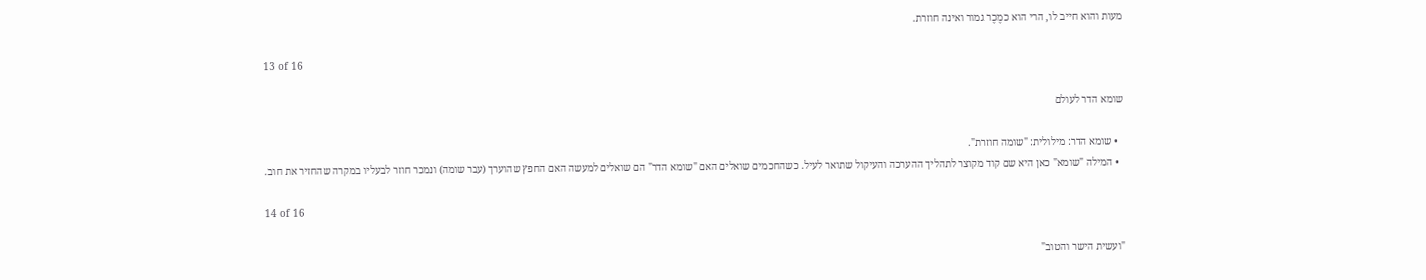מעות והוא חייב לו, הרי הוא כמֶכֶר גמור ואינה חוזרת.

13 of 16

שומא הדר לעולם

  • שומא הדר: מילולית: "שומה חוזרת".
  • המילה "שומא" כאן היא שם קוד מקוצר לתהליך ההערכה והעיקול שתואר לעיל. כשהחכמים שואלים האם "שומא הדר" הם שואלים למעשה האם החפץ שהוערך (עבר שומה) ונמכר חוזר לבעליו במקרה שהחזיר את חוב.

14 of 16

"ועשית הישר והטוב"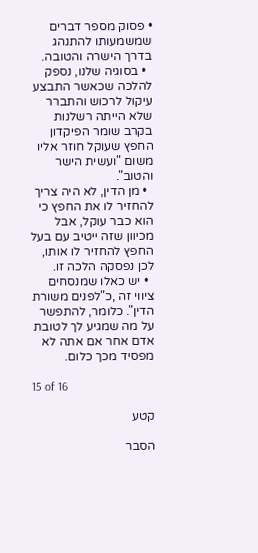• פסוק מספר דברים שמשמעותו להתנהג בדרך הישרה והטובה.
  • בסוגיה שלנו, נספק להלכה שכאשר התבצע עיקול לרכוש והתברר שלא הייתה רשלנות בקרב שומר הפיקדון החפץ שעוקל חוזר אליו משום "ועשית הישר והטוב".
  • מן הדין, לא היה צריך להחזיר לו את החפץ כי הוא כבר עוקל, אבל מכיוון שזה ייטיב עם בעל החפץ להחזיר לו אותו, לכן נפסקה הלכה זו.
  • יש כאלו שמנסחים ציווי זה ,כ"לפנים משורת הדין". כלומר, להתפשר על מה שמגיע לך לטובת אדם אחר אם אתה לא מפסיד מכך כלום.

15 of 16

קטע

הסבר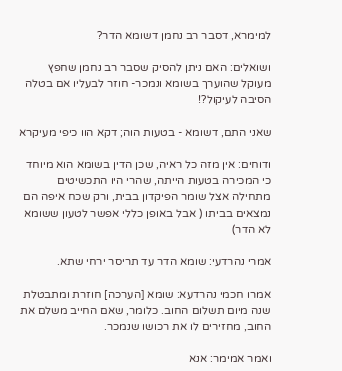למימרא, דסבר רב נחמן דשומא הדר?

ושואלים: האם ניתן להסיק שסבר רב נחמן שחפץ מעוקל שהוערך בשומא ונמכר- חוזר לבעליו אם בטלה הסיבה לעיקול?!

שאני התם, דשומא - בטעות הוה; דקא הוו כיפי מעיקרא

ודוחים: אין מזה כל ראיה, שכן הדין בשומא הוא מיוחד כי המכירה בטעות הייתה, שהרי היו התכשיטים מתחילה אצל שומר הפיקדון בבית, ורק שכח איפה הם נמצאים בביתו ( אבל באופן כללי אפשר לטעון ששומא לא הדר)

אמרי נהרדעי: שומא הדר עד תריסר ירחי שתא.

אמרו חכמי נהרדעא: שומא [הערכה] חוזרת ומתבטלת שנה מיום תשלום החוב. כלומר, שאם החייב משלם את החוב, מחזירים לו את רכושו שנמכר.

ואמר אמימר: אנא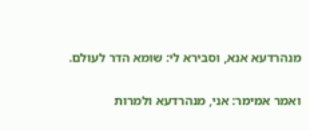מנהרדעא אנא, וסבירא לי: שומא הדר לעולם.

ואמר אמימר: אני, מנהרדעא ולמרות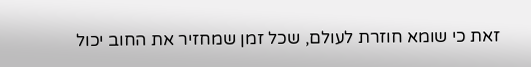זאת כי שומא חוזרת לעולם, שכל זמן שמחזיר את החוב יכול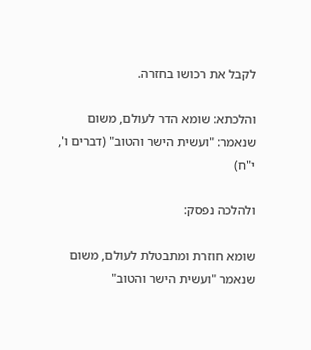לקבל את רכושו בחזרה.

והלכתא: שומא הדר לעולם, משום שנאמר: "ועשית הישר והטוב" (דברים ו', י"ח)

ולהלכה נפסק:

שומא חוזרת ומתבטלת לעולם, משום שנאמר "ועשית הישר והטוב"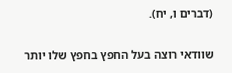(דברים ו, יח).

שוודאי רוצה בעל החפץ בחפץ שלו יותר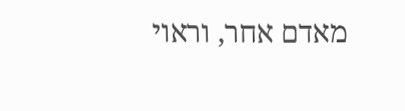מאדם אחר, וראוי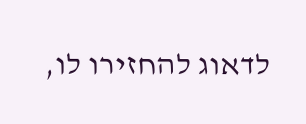לדאוג להחזירו לו,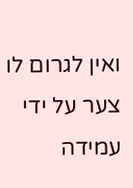ואין לגרום לו צער על ידי עמידה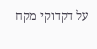על דקדוקי מקח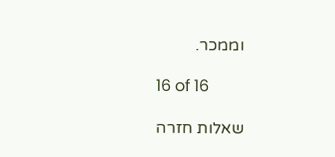וממכר.

16 of 16

שאלות חזרה